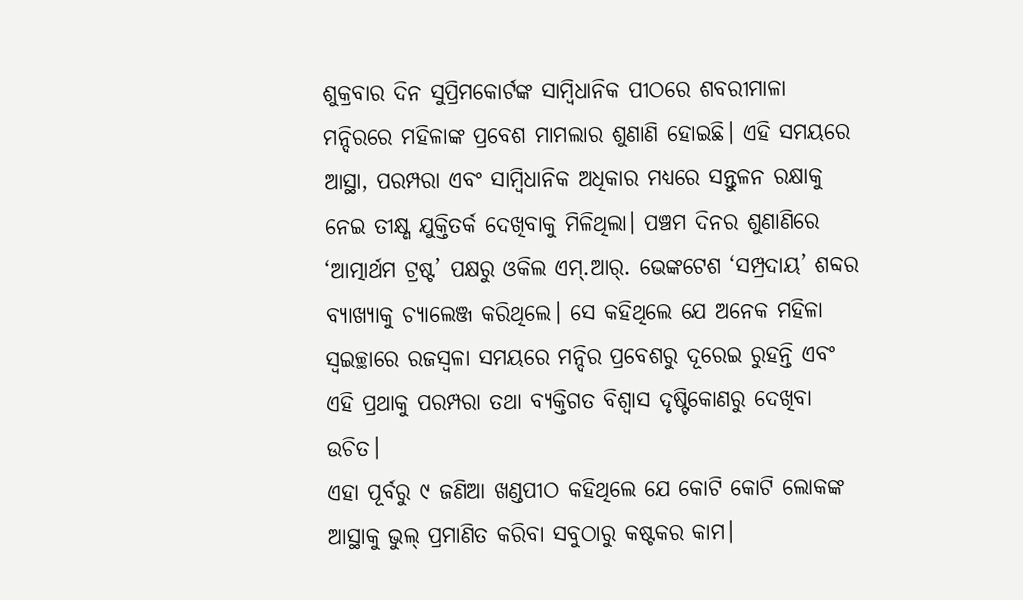ଶୁକ୍ରବାର ଦିନ ସୁପ୍ରିମକୋର୍ଟଙ୍କ ସାମ୍ବିଧାନିକ ପୀଠରେ ଶବରୀମାଳା ମନ୍ଦିରରେ ମହିଳାଙ୍କ ପ୍ରବେଶ ମାମଲାର ଶୁଣାଣି ହୋଇଛି। ଏହି ସମୟରେ ଆସ୍ଥା, ପରମ୍ପରା ଏବଂ ସାମ୍ବିଧାନିକ ଅଧିକାର ମଧ୍ୟରେ ସନ୍ତୁଳନ ରକ୍ଷାକୁ ନେଇ ତୀକ୍ଷ୍ଣ ଯୁକ୍ତିତର୍କ ଦେଖିବାକୁ ମିଳିଥିଲା। ପଞ୍ଚମ ଦିନର ଶୁଣାଣିରେ ‘ଆତ୍ମାର୍ଥମ ଟ୍ରଷ୍ଟ’ ପକ୍ଷରୁ ଓକିଲ ଏମ୍.ଆର୍. ଭେଙ୍କଟେଶ ‘ସମ୍ପ୍ରଦାୟ’ ଶବ୍ଦର ବ୍ୟାଖ୍ୟାକୁ ଚ୍ୟାଲେଞ୍ଜ କରିଥିଲେ। ସେ କହିଥିଲେ ଯେ ଅନେକ ମହିଳା ସ୍ୱଇଚ୍ଛାରେ ରଜସ୍ୱଳା ସମୟରେ ମନ୍ଦିର ପ୍ରବେଶରୁ ଦୂରେଇ ରୁହନ୍ତି ଏବଂ ଏହି ପ୍ରଥାକୁ ପରମ୍ପରା ତଥା ବ୍ୟକ୍ତିଗତ ବିଶ୍ୱାସ ଦୃଷ୍ଟିକୋଣରୁ ଦେଖିବା ଉଚିତ।
ଏହା ପୂର୍ବରୁ ୯ ଜଣିଆ ଖଣ୍ଡପୀଠ କହିଥିଲେ ଯେ କୋଟି କୋଟି ଲୋକଙ୍କ ଆସ୍ଥାକୁ ଭୁଲ୍ ପ୍ରମାଣିତ କରିବା ସବୁଠାରୁ କଷ୍ଟକର କାମ।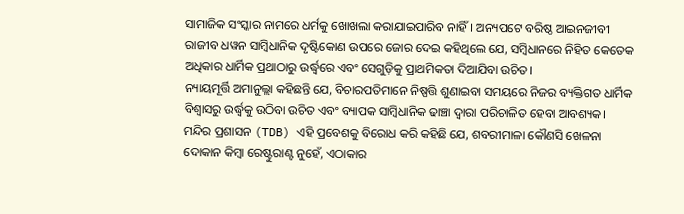ସାମାଜିକ ସଂସ୍କାର ନାମରେ ଧର୍ମକୁ ଖୋଖଲା କରାଯାଇପାରିବ ନାହିଁ। ଅନ୍ୟପଟେ ବରିଷ୍ଠ ଆଇନଜୀବୀ ରାଜୀବ ଧୱନ ସାମ୍ବିଧାନିକ ଦୃଷ୍ଟିକୋଣ ଉପରେ ଜୋର ଦେଇ କହିଥିଲେ ଯେ, ସମ୍ବିଧାନରେ ନିହିତ କେତେକ ଅଧିକାର ଧାର୍ମିକ ପ୍ରଥାଠାରୁ ଉର୍ଦ୍ଧ୍ୱରେ ଏବଂ ସେଗୁଡ଼ିକୁ ପ୍ରାଥମିକତା ଦିଆଯିବା ଉଚିତ।
ନ୍ୟାୟମୂର୍ତ୍ତି ଅମାନୁଲ୍ଲା କହିଛନ୍ତି ଯେ, ବିଚାରପତିମାନେ ନିଷ୍ପତ୍ତି ଶୁଣାଇବା ସମୟରେ ନିଜର ବ୍ୟକ୍ତିଗତ ଧାର୍ମିକ ବିଶ୍ୱାସରୁ ଉର୍ଦ୍ଧ୍ୱକୁ ଉଠିବା ଉଚିତ ଏବଂ ବ୍ୟାପକ ସାମ୍ବିଧାନିକ ଢାଞ୍ଚା ଦ୍ୱାରା ପରିଚାଳିତ ହେବା ଆବଶ୍ୟକ। ମନ୍ଦିର ପ୍ରଶାସନ (TDB) ଏହି ପ୍ରବେଶକୁ ବିରୋଧ କରି କହିଛି ଯେ, ଶବରୀମାଳା କୌଣସି ଖେଳନା ଦୋକାନ କିମ୍ବା ରେଷ୍ଟୁରାଣ୍ଟ ନୁହେଁ, ଏଠାକାର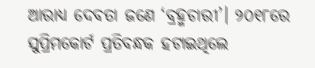ଆରାଧ୍ୟ ଦେବତା ଜଣେ ‘ବ୍ରହ୍ମଚାରୀ’। ୨୦୧୮ରେ ସୁପ୍ରିମକୋର୍ଟ ପ୍ରତିବନ୍ଧକ ହଟାଇଥିଲେ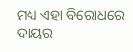ମଧ୍ୟ ଏହା ବିରୋଧରେ ଦାୟର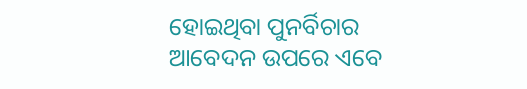ହୋଇଥିବା ପୁନର୍ବିଚାର ଆବେଦନ ଉପରେ ଏବେ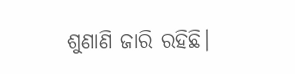ଶୁଣାଣି ଜାରି ରହିଛି।